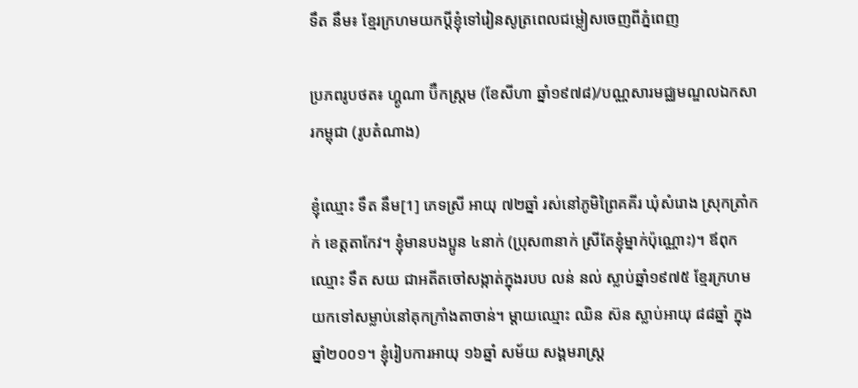ទឹត នឹម៖ ខ្មែរក្រហមយកប្តីខ្ញុំទៅរៀនសូត្រពេលជម្លៀសចេញពីភ្នំពេញ

ប្រភពរូបថត៖ ហ្គូណា ប៊ឺកស្ត្រម (ខែសីហា ឆ្នាំ១៩៧៨)/បណ្ណសារមជ្ឈមណ្ឌលឯកសារកម្ពុជា (រូបតំណាង)

ខ្ញុំឈ្មោះ ទឹត នឹម[1] ភេទស្រី អាយុ ៧២ឆ្នាំ រស់នៅភូមិព្រៃគគីរ ឃុំសំរោង ស្រុកត្រាំកក់ ខេត្តតាកែវ។ ខ្ញុំមានបងប្អូន ៤នាក់ (ប្រុស៣នាក់ ស្រីតែខ្ញុំម្នាក់ប៉ុណ្ណោះ)។ ឪពុកឈ្មោះ ទឹត សយ ជាអតីតចៅសង្កាត់ក្នុងរបប លន់ នល់ ស្លាប់ឆ្នាំ១៩៧៥ ខ្មែរក្រហមយកទៅសម្លាប់នៅគុកក្រាំងតាចាន់។ ម្តាយឈ្មោះ ឈិន ស៊ន ស្លាប់អាយុ ៨៨ឆ្នាំ ក្នុងឆ្នាំ២០០១។ ខ្ញុំរៀបការអាយុ ១៦ឆ្នាំ សម័យ សង្គមរាស្ត្រ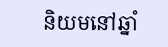និយមនៅឆ្នាំ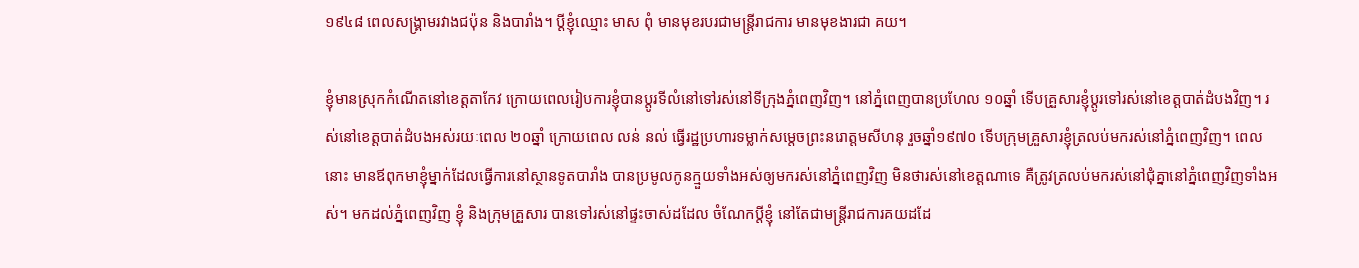១៩៤៨ ពេលសង្គ្រាមរវាងជប៉ុន និងបារាំង។ ប្តីខ្ញុំឈ្មោះ មាស ពុំ មានមុខរបរជាមន្ត្រីរាជការ មានមុខងារជា គយ។

ខ្ញុំមានស្រុកកំណើតនៅខេត្តតាកែវ ក្រោយពេលរៀបការខ្ញុំបានប្តូរទីលំនៅទៅរស់នៅទីក្រុងភ្នំពេញវិញ។ នៅភ្នំពេញបានប្រហែល ១០ឆ្នាំ ទើបគ្រួសារខ្ញុំប្តូរទៅរស់នៅខេត្តបាត់ដំបងវិញ។ រស់នៅខេត្តបាត់ដំបងអស់រយៈពេល ២០ឆ្នាំ ក្រោយពេល លន់ នល់ ធ្វើរដ្ឋប្រហារទម្លាក់សម្តេចព្រះនរោត្តមសីហនុ រួចឆ្នាំ១៩៧០ ទើបក្រុមគ្រួសារខ្ញុំត្រលប់មករស់នៅភ្នំពេញវិញ។ ពេលនោះ មានឪពុកមាខ្ញុំម្នាក់ដែលធ្វើការនៅស្ថានទូតបារាំង បានប្រមូលកូនក្មួយទាំងអស់ឲ្យមករស់នៅភ្នំពេញវិញ មិនថារស់នៅខេត្តណាទេ គឺត្រូវត្រលប់មករស់នៅជុំគ្នានៅភ្នំពេញវិញទាំងអស់។ មកដល់ភ្នំពេញវិញ ខ្ញុំ និងក្រុមគ្រួសារ បានទៅរស់នៅផ្ទះចាស់ដដែល ចំណែកប្តីខ្ញុំ នៅតែជាមន្ត្រីរាជការគយដដែ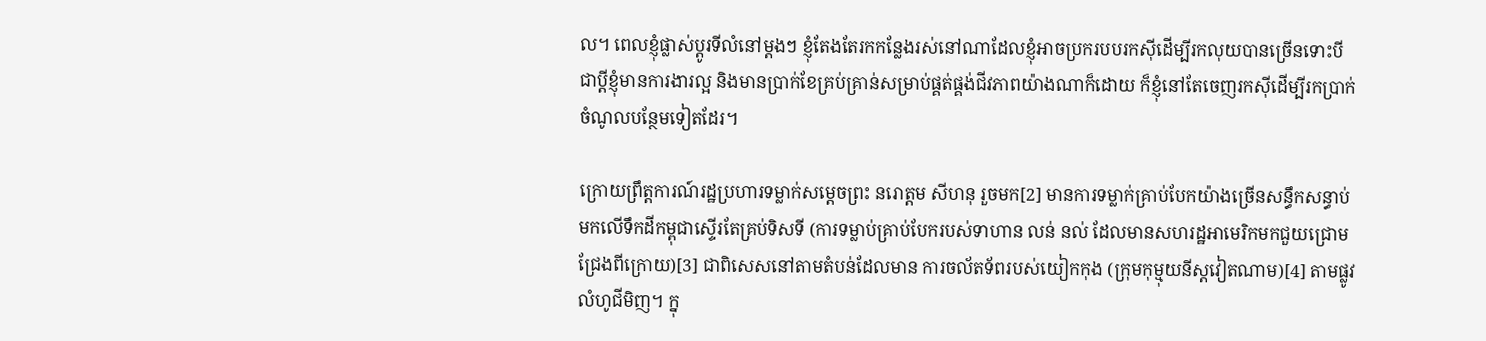ល។ ពេលខ្ញុំផ្លាស់ប្តូរទីលំនៅម្តងៗ ខ្ញុំតែងតែរកកន្លែងរស់នៅណាដែលខ្ញុំអាចប្រករបបរកស៊ីដើម្បីរកលុយបានច្រើនទោះបីជាប្តីខ្ញុំមានការងារល្អ និងមានប្រាក់ខែគ្រប់គ្រាន់សម្រាប់ផ្គត់ផ្គង់ជីវភាពយ៉ាងណាក៏ដោយ ក៏ខ្ញុំនៅតែចេញរកស៊ីដើម្បីរកប្រាក់ចំណូលបន្ថែមទៀតដែរ។

ក្រោយព្រឹត្តការណ៍រដ្ឋប្រហារទម្លាក់សម្តេចព្រះ នរោត្តម សីហនុ រួចមក[2] មានការទម្លាក់គ្រាប់បែកយ៉ាងច្រើនសន្ធឹកសន្ធាប់មកលើទឹកដីកម្ពុជាស្ទើរតែគ្រប់ទិសទី (ការទម្លាប់គ្រាប់បែករបស់ទាហាន លន់ នល់ ដែលមានសហរដ្ឋអាមេរិកមកជួយជ្រោមជ្រែងពីក្រោយ)[3] ជាពិសេសនៅតាមតំបន់ដែលមាន ការចល័តទ័ពរបស់យៀកកុង (ក្រុមកុម្មុយនីស្តវៀតណាម)[4] តាមផ្លូវលំហូជីមិញ។ ក្នុ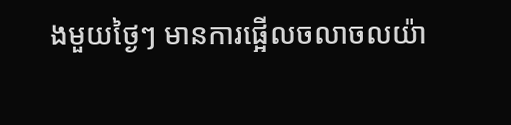ងមួយថ្ងៃៗ មានការផ្អើលចលាចលយ៉ា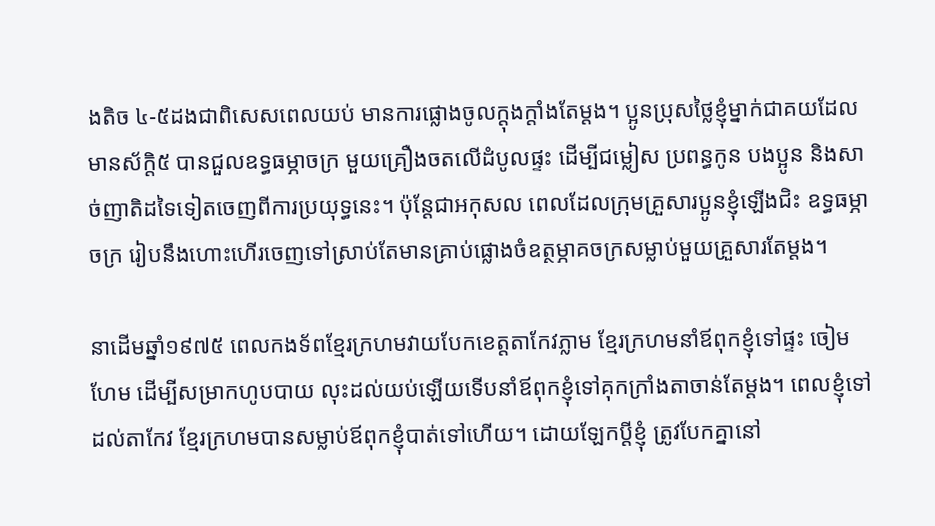ងតិច ៤-៥ដងជាពិសេសពេលយប់ មានការផ្លោងចូលក្តុងក្តាំងតែម្តង។ ប្អូនប្រុសថ្លៃខ្ញុំម្នាក់ជាគយដែលមានស័ក្តិ៥ បានជួលឧទ្ធធម្ភាចក្រ មួយគ្រឿងចតលើដំបូលផ្ទះ ដើម្បីជម្លៀស ប្រពន្ធកូន បងប្អូន និងសាច់ញាតិដទៃទៀតចេញពីការប្រយុទ្ធនេះ។ ប៉ុន្តែជាអកុសល ពេលដែលក្រុមគ្រួសារប្អូនខ្ញុំឡើងជិះ ឧទ្ធធម្ភាចក្រ រៀបនឹងហោះហើរចេញទៅស្រាប់តែមានគ្រាប់ផ្លោងចំឧត្ថម្ភាគចក្រសម្លាប់មួយគ្រួសារតែម្តង។

នាដើមឆ្នាំ១៩៧៥ ពេលកងទ័ពខ្មែរក្រហមវាយបែកខេត្តតាកែវភ្លាម ខ្មែរក្រហមនាំឪពុកខ្ញុំទៅផ្ទះ ចៀមហែម ដើម្បីសម្រាកហូបបាយ លុះដល់យប់ឡើយទើបនាំឪពុកខ្ញុំទៅគុកក្រាំងតាចាន់តែម្តង។ ពេលខ្ញុំទៅដល់តាកែវ ខ្មែរក្រហមបានសម្លាប់ឪពុកខ្ញុំបាត់ទៅហើយ។ ដោយឡែកប្តីខ្ញុំ ត្រូវបែកគ្នានៅ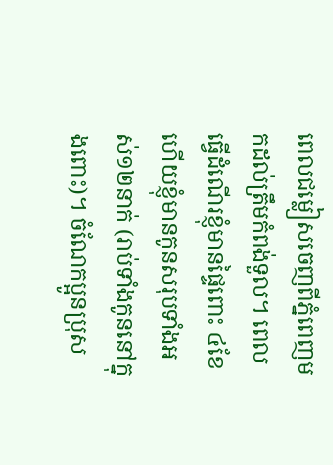ពេលជម្លៀសចេញពីភ្នំពេញមកដល់ត្រឹមកំពង់ទួល។ ពេលធ្វើដំណើរខ្ញុំមានផ្ទៃពោះ ៤ខែ ហើយខ្ញុំមានកូនសរុបទាំងអស់១២នាក់ (រាប់ទាំងកូននៅក្នុងពោះ)។ ចំណែកប្អូនប្រុស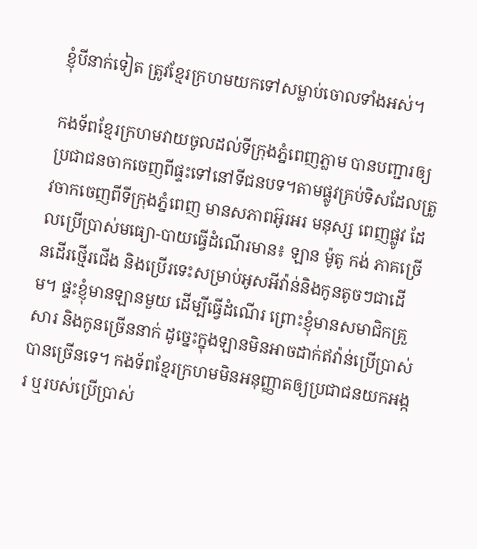ខ្ញុំបីនាក់ទៀត ត្រូវខ្មែរក្រហមយកទៅសម្លាប់ចោលទាំងអស់។

កងទ័ពខ្មែរក្រហមវាយចូលដល់ទីក្រុងភ្នំពេញភ្លាម បានបញ្ជារឲ្យប្រជាជនចាកចេញពីផ្ទះទៅនៅទីជនបទ។តាមផ្លូវគ្រប់ទិសដែលត្រូវចាកចេញពីទីក្រុងភ្នំពេញ មានសភាពអ៊ូរអរ មនុស្ស ពេញផ្លូវ ដែលប្រើប្រាស់មធ្យោ-បាយធ្វើដំណើរមាន៖ ឡាន ម៉ូតូ កង់ ភាគច្រើនដើរថ្មើរជើង និងប្រើរទេះសម្រាប់អូសអីវ៉ាន់និងកូនតូចៗជាដើម។ ផ្ទះខ្ញុំមានឡានមួយ ដើម្បីធ្វើដំណើរ ព្រោះខ្ញុំមានសមាជិកគ្រួសារ និងកូនច្រើននាក់ ដូច្នេះក្នុងឡានមិនអាចដាក់ឥវ៉ាន់ប្រើប្រាស់បានច្រើនទេ។ កងទ័ពខ្មែរក្រហមមិនអនុញ្ញាតឲ្យប្រជាជនយកអង្ករ ឬរបស់ប្រើប្រាស់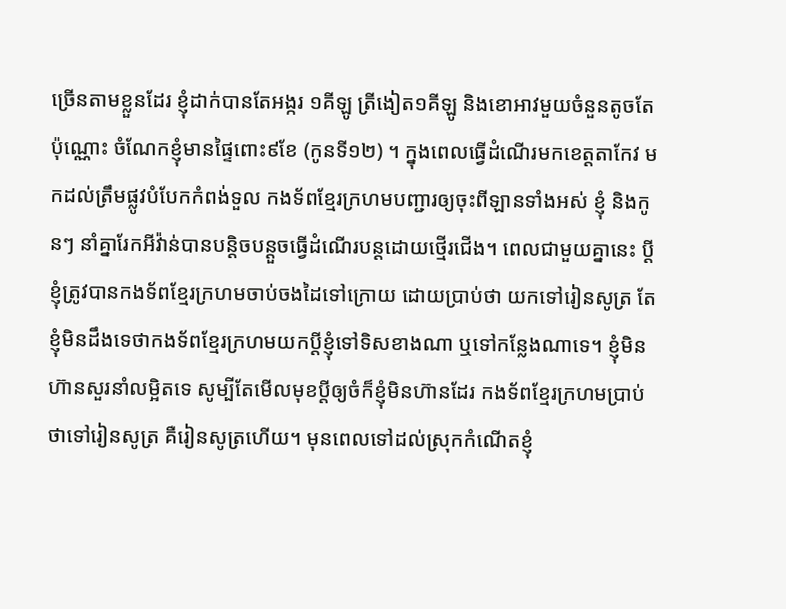ច្រើនតាមខ្លួនដែរ ខ្ញុំដាក់បានតែអង្ករ ១គីឡូ ត្រីងៀត១គីឡូ និងខោអាវមួយចំនួនតូចតែប៉ុណ្ណោះ ចំណែកខ្ញុំមានផ្ទៃពោះ៩ខែ (កូនទី១២) ។ ក្នុងពេលធ្វើដំណើរមកខេត្តតាកែវ មកដល់ត្រឹមផ្លូវបំបែកកំពង់ទួល កងទ័ពខ្មែរក្រហមបញ្ជារឲ្យចុះពីឡានទាំងអស់ ខ្ញុំ និងកូនៗ នាំគ្នារែកអីវ៉ាន់បានបន្តិចបន្តួចធ្វើដំណើរបន្តដោយថ្មើរជើង។ ពេលជាមួយគ្នានេះ ប្តីខ្ញុំត្រូវបានកងទ័ពខ្មែរក្រហមចាប់ចងដៃទៅក្រោយ ដោយប្រាប់ថា យកទៅរៀនសូត្រ តែខ្ញុំមិនដឹងទេថាកងទ័ពខ្មែរក្រហមយកប្តីខ្ញុំទៅទិសខាងណា ឬទៅកន្លែងណាទេ។ ខ្ញុំមិនហ៊ានសួរនាំលម្អិតទេ សូម្បីតែមើលមុខប្តីឲ្យចំក៏ខ្ញុំមិនហ៊ានដែរ កងទ័ពខ្មែរក្រហមប្រាប់ថាទៅរៀនសូត្រ គឺរៀនសូត្រហើយ។ មុនពេលទៅដល់ស្រុកកំណើតខ្ញុំ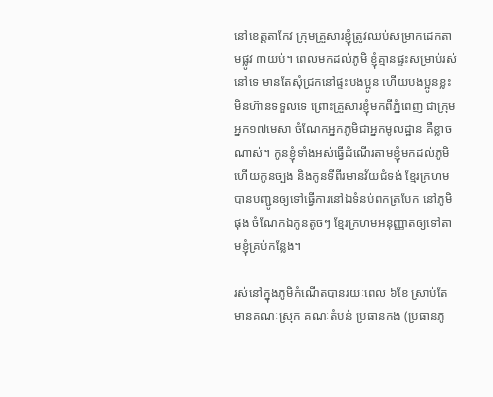នៅខេត្តតាកែវ ក្រុមគ្រួសារខ្ញុំត្រូវឈប់សម្រាកដេកតាមផ្លូវ ៣យប់។ ពេលមកដល់ភូមិ ខ្ញុំគ្មានផ្ទះសម្រាប់រស់នៅទេ មានតែសុំជ្រកនៅផ្ទះបងប្អូន ហើយបងប្អូនខ្លះមិនហ៊ានទទួលទេ ព្រោះគ្រួសារខ្ញុំមកពីភ្នំពេញ ជាក្រុមអ្នក១៧មេសា ចំណែកអ្នកភូមិជាអ្នកមូលដ្ឋាន គឺខ្លាចណាស់។ កូនខ្ញុំទាំងអស់ធ្វើដំណើរតាមខ្ញុំមកដល់ភូមិ ហើយកូនច្បង និងកូនទីពីរមានវ័យជំទង់ ខ្មែរក្រហមបានបញ្ជូនឲ្យទៅធ្វើការនៅឯទំនប់ពកត្របែក នៅភូមិផុង ចំណែកឯកូនតូចៗ ខ្មែរក្រហមអនុញ្ញាតឲ្យទៅតាមខ្ញុំគ្រប់កន្លែង។

រស់នៅក្នុងភូមិកំណើតបានរយៈពេល ៦ខែ ស្រាប់តែមានគណៈស្រុក គណៈតំបន់ ប្រធានកង (ប្រធានភូ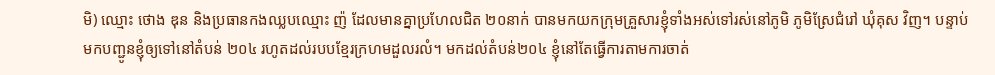មិ) ឈ្មោះ ថោង ឌុន និងប្រធានកងឈ្លបឈ្មោះ ញ៉ ដែលមានគ្នាប្រហែលជិត ២០នាក់ បានមកយកក្រុមគ្រួសារខ្ញុំទាំងអស់ទៅរស់នៅភូមិ ភូមិស្រែជំរៅ ឃុំគុស វិញ។ បន្ទាប់មកបញ្ជូនខ្ញុំឲ្យទៅនៅតំបន់ ២០៤ រហូតដល់របបខ្មែរក្រហមដួលរលំ។ មកដល់តំបន់២០៤ ខ្ញុំនៅតែធ្វើការតាមការចាត់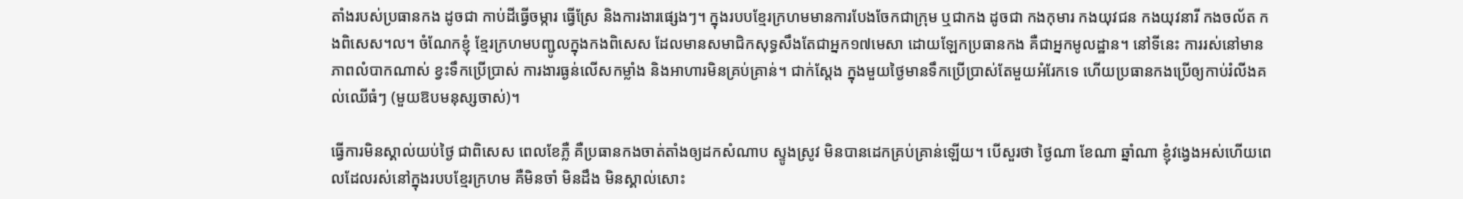តាំងរបស់ប្រធានកង ដូចជា កាប់ដីធ្វើចម្ការ ធ្វើស្រែ និងការងារផ្សេងៗ។ ក្នុងរបបខ្មែរក្រហមមានការបែងចែកជាក្រុម ឬជាកង ដូចជា កងកុមារ កងយុវជន កងយុវនារី កងចល័ត កងពិសេស។ល។ ចំណែកខ្ញុំ ខ្មែរក្រហមបញ្ជូលក្នុងកងពិសេស ដែលមានសមាជិកសុទ្ធសឹងតែជាអ្នក១៧មេសា ដោយឡែកប្រធានកង គឺជាអ្នកមូលដ្ឋាន។ នៅទីនេះ ការរស់នៅមានភាពលំបាកណាស់ ខ្វះទឹកប្រើប្រាស់ ការងារធ្ងន់លើសកម្លាំង និងអាហារមិនគ្រប់គ្រាន់។ ជាក់ស្តែង ក្នុងមួយថ្ងៃមានទឹកប្រើប្រាស់តែមួយអំរែកទេ ហើយប្រធានកងប្រើឲ្យកាប់រំលីងគល់ឈើធំៗ (មួយឱបមនុស្សចាស់)។

ធ្វើការមិនស្គាល់យប់ថ្ងៃ ជាពិសេស ពេលខែភ្លឺ គឺប្រធានកងចាត់តាំងឲ្យដកសំណាប ស្ទូងស្រូវ មិនបានដេកគ្រប់គ្រាន់ឡើយ។ បើសួរថា ថ្ងៃណា ខែណា ឆ្នាំណា ខ្ញុំវង្វេងអស់ហើយពេលដែលរស់នៅក្នុងរបបខ្មែរក្រហម គឺមិនចាំ មិនដឹង មិនស្គាល់សោះ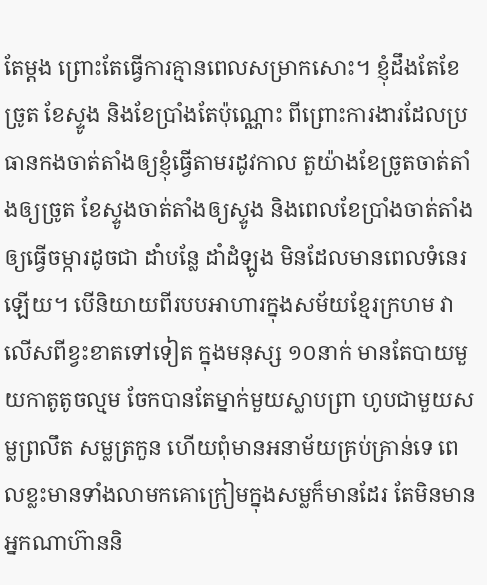តែម្តង ព្រោះតែធ្វើការគ្មានពេលសម្រាកសោះ។ ខ្ញុំដឹងតែខែច្រូត ខែស្ទូង និងខែប្រាំងតែប៉ុណ្ណោះ ពីព្រោះការងារដែលប្រធានកងចាត់តាំងឲ្យខ្ញុំធ្វើតាមរដូវកាល តួយ៉ាងខែច្រូតចាត់តាំងឲ្យច្រូត ខែស្ទូងចាត់តាំងឲ្យស្ទូង និងពេលខែប្រាំងចាត់តាំងឲ្យធ្វើចម្ការដូចជា ដាំបន្លែ ដាំដំឡូង មិនដែលមានពេលទំនេរឡើយ។ បើនិយាយពីរបបអាហារក្នុងសម័យខ្មែរក្រហម វាលើសពីខ្វះខាតទៅទៀត ក្នុងមនុស្ស ១០នាក់ មានតែបាយមួយកាតូតូចល្មម ចែកបានតែម្នាក់មួយស្លាបព្រា ហូបជាមួយសម្លព្រលឹត សម្លត្រកួន ហើយពុំមានអនាម័យគ្រប់គ្រាន់ទេ ពេលខ្លះមានទាំងលាមកគោក្រៀមក្នុងសម្លក៏មានដែរ តែមិនមានអ្នកណាហ៊ាននិ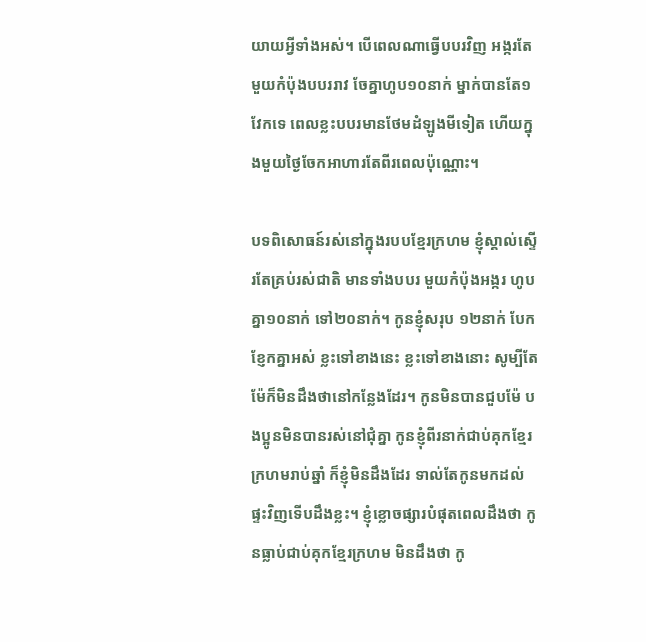យាយអ្វីទាំងអស់។ បើពេលណាធ្វើបបរវិញ អង្ករតែមួយកំប៉ុងបបររាវ ចែគ្នាហូប១០នាក់ ម្នាក់បានតែ១វែកទេ ពេលខ្លះបបរមានថែមដំឡូងមីទៀត ហើយក្នុងមួយថ្ងៃចែកអាហារតែពីរពេលប៉ុណ្ណោះ។

បទពិសោធន៍រស់នៅក្នុងរបបខ្មែរក្រហម ខ្ញុំស្គាល់ស្ទើរតែគ្រប់រស់ជាតិ មានទាំងបបរ មួយកំប៉ុងអង្ករ ហូបគ្នា១០នាក់ ទៅ២០នាក់។ កូនខ្ញុំសរុប ១២នាក់ បែកខ្ញែកគ្នាអស់ ខ្លះទៅខាងនេះ ខ្លះទៅខាងនោះ សូម្បីតែម៉ែក៏មិនដឹងថានៅកន្លែងដែរ។ កូនមិនបានជួបម៉ែ បងប្អូនមិនបានរស់នៅជុំគ្នា កូនខ្ញុំពីរនាក់ជាប់គុកខ្មែរក្រហមរាប់ឆ្នាំ ក៏ខ្ញុំមិនដឹងដែរ ទាល់តែកូនមកដល់ផ្ទះវិញទើបដឹងខ្លះ។ ខ្ញុំខ្លោចផ្សារបំផុតពេលដឹងថា កូនធ្លាប់ជាប់គុកខ្មែរក្រហម មិនដឹងថា កូ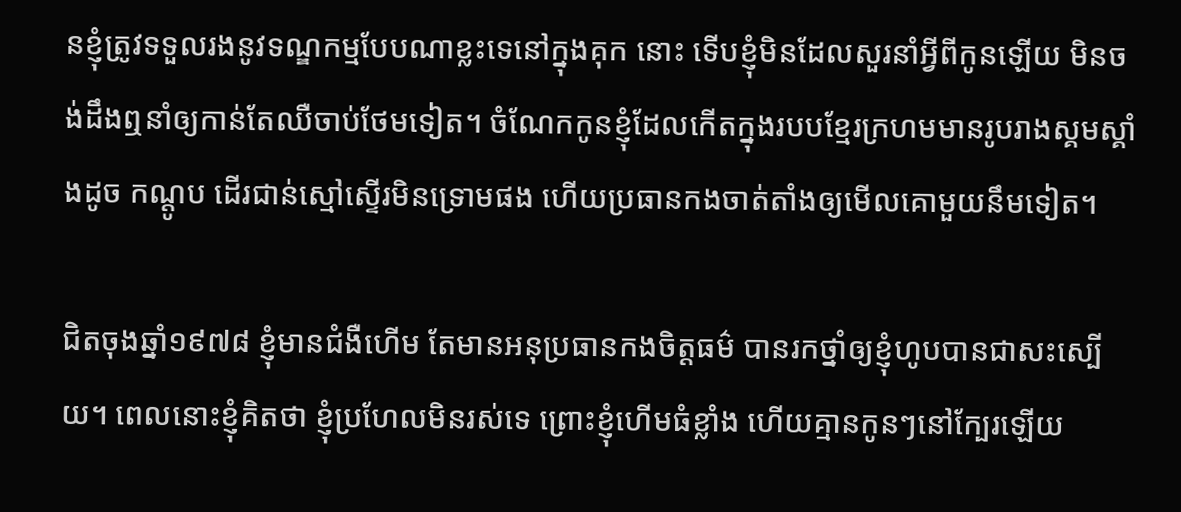នខ្ញុំត្រូវទទួលរងនូវទណ្ឌកម្មបែបណាខ្លះទេនៅក្នុងគុក នោះ ទើបខ្ញុំមិនដែលសួរនាំអ្វីពីកូនឡើយ មិនចង់ដឹងឮនាំឲ្យកាន់តែឈឺចាប់ថែមទៀត។ ចំណែកកូនខ្ញុំដែលកើតក្នុងរបបខ្មែរក្រហមមានរូបរាងស្គមស្គាំងដូច កណ្តូប ដើរជាន់ស្មៅស្ទើរមិនទ្រោមផង ហើយប្រធានកងចាត់តាំងឲ្យមើលគោមួយនឹមទៀត។

ជិតចុងឆ្នាំ១៩៧៨ ខ្ញុំមានជំងឺហើម តែមានអនុប្រធានកងចិត្តធម៌ បានរកថ្នាំឲ្យខ្ញុំហូបបានជាសះស្បើយ។ ពេលនោះខ្ញុំគិតថា ខ្ញុំប្រហែលមិនរស់ទេ ព្រោះខ្ញុំហើមធំខ្លាំង ហើយគ្មានកូនៗនៅក្បែរឡើយ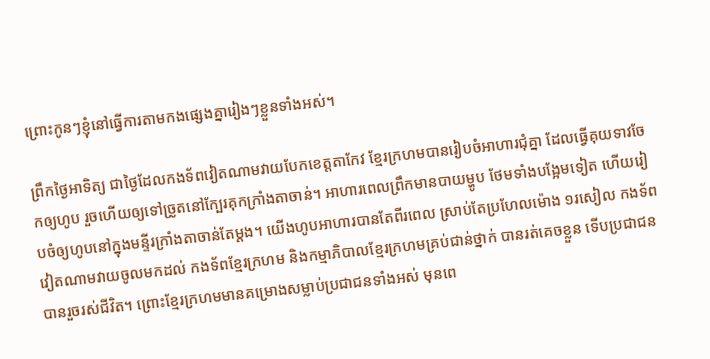ព្រោះកូនៗខ្ញុំនៅធ្វើការតាមកងផ្សេងគ្នារៀងៗខ្លួនទាំងអស់។

ព្រឹកថ្ងៃអាទិត្យ ជាថ្ងៃដែលកងទ័ពវៀតណាមវាយបែកខេត្តតាកែវ ខ្មែរក្រហមបានរៀបចំអាហារជុំគ្នា ដែលធ្វើគុយទាវចែកឲ្យហូប រួចហើយឲ្យទៅច្រូតនៅក្បែរគុកក្រាំងតាចាន់។ អាហារពេលព្រឹកមានបាយម្ហូប ថែមទាំងបង្អែមទៀត ហើយរៀបចំឲ្យហូបនៅក្នុងមន្ទីរក្រាំងតាចាន់តែម្តង។ យើងហូបអាហារបានតែពីរពេល ស្រាប់តែប្រហែលម៉ោង ១រសៀល កងទ័ពវៀតណាមវាយចូលមកដល់ កងទ័ពខ្មែរក្រហម និងកម្មាភិបាលខ្មែរក្រហមគ្រប់ជាន់ថ្នាក់ បានរត់គេចខ្លួន ទើបប្រជាជនបានរួចរស់ជីវិត។ ព្រោះខ្មែរក្រហមមានគម្រោងសម្លាប់ប្រជាជនទាំងអស់ មុនពេ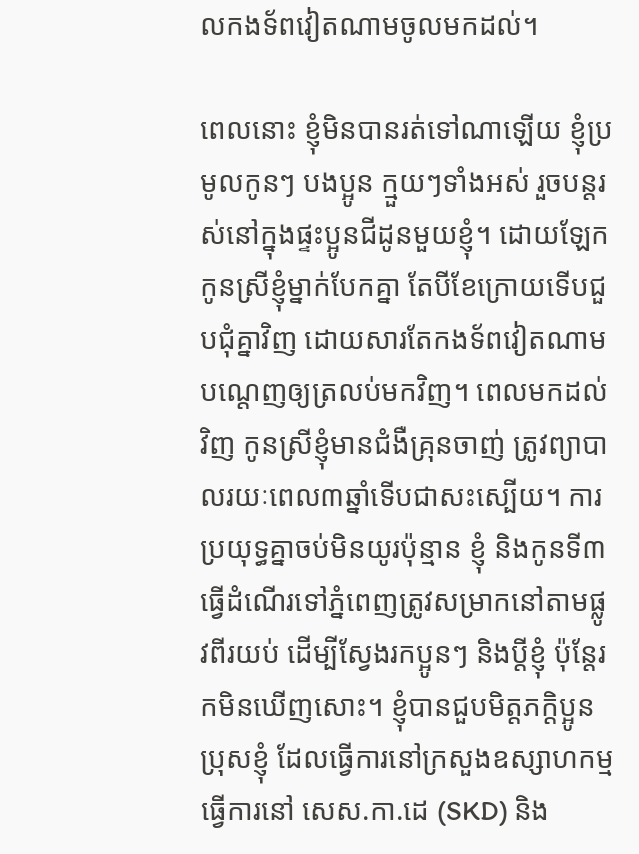លកងទ័ពវៀតណាមចូលមកដល់។

ពេលនោះ ខ្ញុំមិនបានរត់ទៅណាឡើយ ខ្ញុំប្រមូលកូនៗ បងប្អូន ក្មួយៗទាំងអស់ រួចបន្តរស់នៅក្នុងផ្ទះប្អូនជីដូនមួយខ្ញុំ។ ដោយឡែកកូនស្រីខ្ញុំម្នាក់បែកគ្នា តែបីខែក្រោយទើបជួបជុំគ្នាវិញ ដោយសារតែកងទ័ពវៀតណាមបណ្តេញឲ្យត្រលប់មកវិញ។ ពេលមកដល់វិញ កូនស្រីខ្ញុំមានជំងឺគ្រុនចាញ់ ត្រូវព្យាបាលរយៈពេល៣ឆ្នាំទើបជាសះស្បើយ។ ការប្រយុទ្ធគ្នាចប់មិនយូរប៉ុន្មាន ខ្ញុំ និងកូនទី៣ ធ្វើដំណើរទៅភ្នំពេញត្រូវសម្រាកនៅតាមផ្លូវពីរយប់ ដើម្បីស្វែងរកប្អូនៗ និងប្តីខ្ញុំ ប៉ុន្តែរកមិនឃើញសោះ។ ខ្ញុំបានជួបមិត្តភក្តិប្អូនប្រុសខ្ញុំ ដែលធ្វើការនៅក្រសួងឧស្សាហកម្ម ធ្វើការនៅ សេស.កា.ដេ (SKD) និង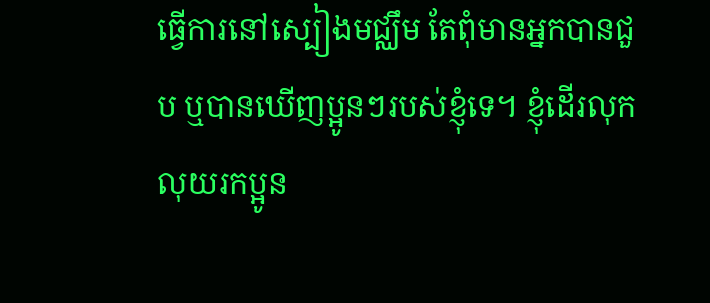ធ្វើការនៅស្បៀងមជ្ឈឹម តែពុំមានអ្នកបានជួប ឬបានឃើញប្អូនៗរបស់ខ្ញុំទេ។ ខ្ញុំដើរលុកលុយរកប្អូន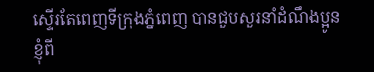ស្ទើរតែពេញទីក្រុងភ្នំពេញ បានជួបសួរនាំដំណឹងប្អូនខ្ញុំពី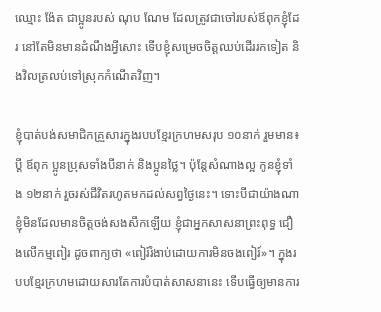ឈ្មោះ ង៉ែត ជាប្អូនរបស់ ណុប ណែម ដែលត្រូវជាចៅរបស់ឪពុកខ្ញុំដែរ នៅតែមិនមានដំណឹងអ្វីសោះ ទើបខ្ញុំសម្រេចចិត្តឈប់ដើររកទៀត និងវិលត្រលប់ទៅស្រុកកំណើតវិញ។

ខ្ញុំបាត់បង់សមាជិកគ្រួសារក្នុងរបបខ្មែរក្រហមសរុប ១០នាក់ រួមមាន៖ ប្តី ឪពុក ប្អូនប្រុសទាំងបីនាក់ និងប្អូនថ្លៃ។ ប៉ុន្តែសំណាងល្អ កូនខ្ញុំទាំង ១២នាក់ រួចរស់ជីវិតរហូតមកដល់សព្វថ្ងៃនេះ។ ទោះបីជាយ៉ាងណា ខ្ញុំមិនដែលមានចិត្តចង់សងសឹកឡើយ ខ្ញុំជាអ្នកសាសនាព្រះពុទ្ធ ជឿងលើកម្មពៀរ ដូចពាក្យថា «ពៀរ៍រំងាប់ដោយការមិនចងពៀរ៍»។ ក្នុងរបបខ្មែរក្រហមដោយសារតែការបំបាត់សាសនានេះ ទើបធ្វើឲ្យមានការ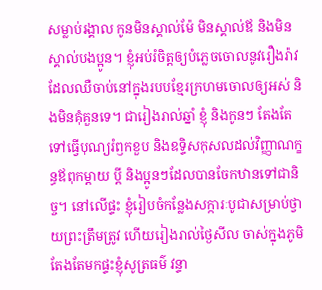សម្លាប់រង្គាល កូនមិនស្គាល់ម៉ែ មិនស្គាល់ឪ និងមិនស្គាល់បងប្អូន។ ខ្ញុំអប់រំចិត្តឲ្យបំភ្លេចចោលនូវរឿងរ៉ាវដែលឈឺចាប់នៅក្នុងរបបខ្មែរក្រហមចោលឲ្យអស់ និងមិនគុំគួនទេ។ ជារៀងរាល់ឆ្នាំ ខ្ញុំ និងកូនៗ តែងតែទៅធ្វើបុណ្យរំឭកខួប និងឧទ្ទិសកុសលដល់វិញ្ញាណក្ខន្ធឪពុកម្តាយ ប្តី និងប្អូនៗដែលបានចែកឋានទៅជានិច្ច។ នៅលើផ្ទះ ខ្ញុំរៀបចំកន្លែងសក្ការៈបូជាសម្រាប់ថ្វាយព្រះត្រឹមត្រូវ ហើយរៀងរាល់ថ្ងៃសីល ចាស់ក្នុងភូមិតែងតែមកផ្ទះខ្ញុំសូត្រធម៌ វន្ទា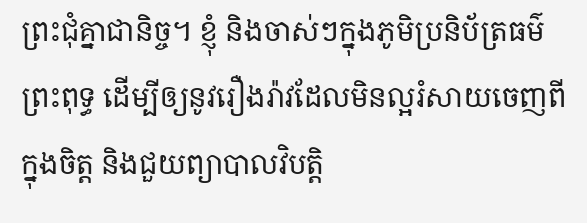ព្រះជុំគ្នាជានិច្ច។ ខ្ញុំ និងចាស់ៗក្នុងភូមិប្រនិប័ត្រធម៌ព្រះពុទ្ធ ដើម្បីឲ្យនូវរឿងរ៉ាវដែលមិនល្អរំសាយចេញពីក្នុងចិត្ត និងជួយព្យាបាលវិបត្តិ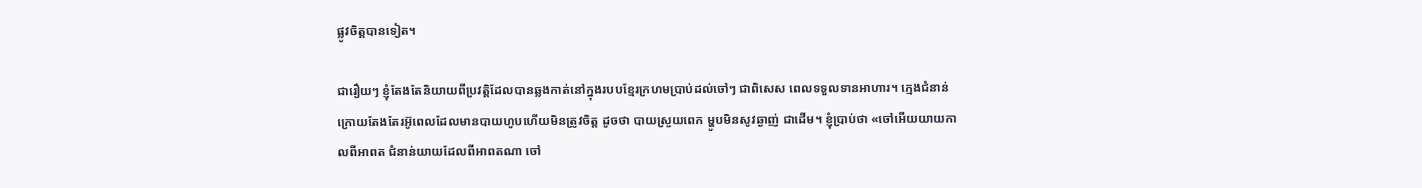ផ្លូវចិត្តបានទៀត។

ជារឿយៗ ខ្ញុំតែងតែនិយាយពីប្រវត្តិដែលបានឆ្លងកាត់នៅក្នុងរបបខ្មែរក្រហមប្រាប់ដល់ចៅៗ ជាពិសេស ពេលទទួលទានអាហារ។ ក្មេងជំនាន់ក្រោយតែងតែរអ៊ូពេលដែលមានបាយហូបហើយមិនត្រូវចិត្ត ដូចថា បាយស្រួយពេក ម្ហូបមិនសូវឆ្ងាញ់ ជាដើម។ ខ្ញុំប្រាប់ថា «ចៅអើយយាយកាលពីអាពត ជំនាន់យាយដែលពីអាពតណា ចៅ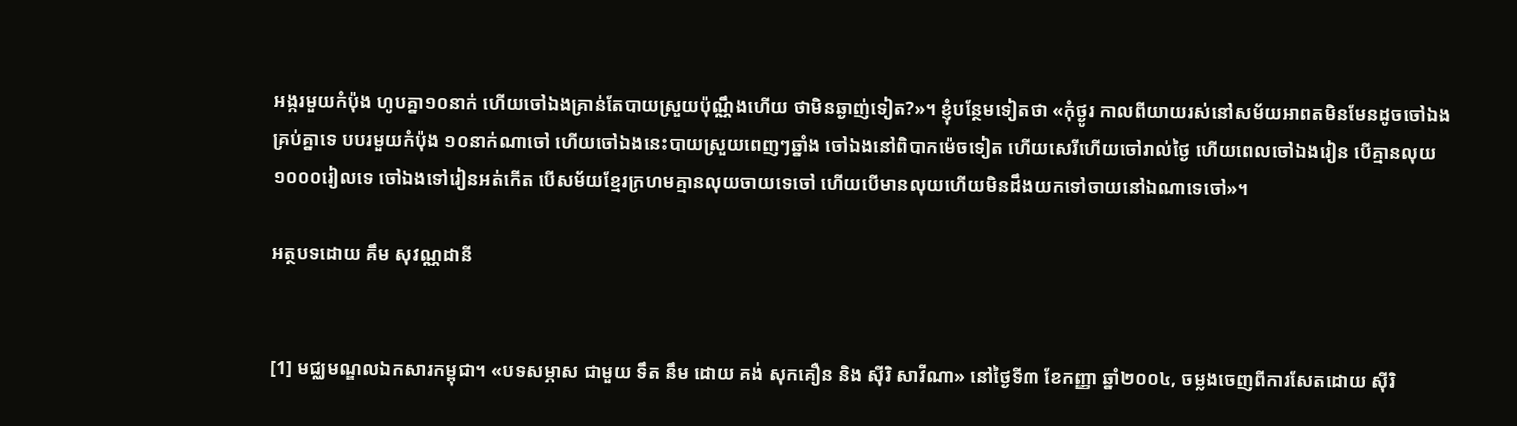អង្ករមួយកំប៉ុង ហូបគ្នា១០នាក់ ហើយចៅឯងគ្រាន់តែបាយស្រួយប៉ុណ្ណឹងហើយ ថាមិនឆ្ងាញ់ទៀត?»។ ខ្ញុំបន្ថែមទៀតថា «កុំថ្ងូរ កាលពីយាយរស់នៅសម័យអាពតមិនមែនដូចចៅឯងគ្រប់គ្នាទេ បបរមួយកំប៉ុង ១០នាក់ណាចៅ ហើយចៅឯងនេះបាយស្រួយពេញៗឆ្នាំង ចៅឯងនៅពិបាកម៉េចទៀត ហើយសេរីហើយចៅរាល់ថ្ងៃ ហើយពេលចៅឯងរៀន បើគ្មានលុយ ១០០០រៀលទេ ចៅឯងទៅរៀនអត់កើត បើសម័យខ្មែរក្រហមគ្មានលុយចាយទេចៅ ហើយបើមានលុយហើយមិនដឹងយកទៅចាយនៅឯណាទេចៅ»។

អត្ថបទដោយ គឹម សុវណ្ណដានី


[1] មជ្ឈមណ្ឌលឯកសារកម្ពុជា។ «បទសម្ភាស ជាមួយ ទឹត នឹម ដោយ គង់ សុកគឿន និង ស៊ីរិ សាវីណា» នៅថ្ងៃទី៣ ខែកញ្ញា ឆ្នាំ២០០៤, ចម្លងចេញពីការសែតដោយ ស៊ីរិ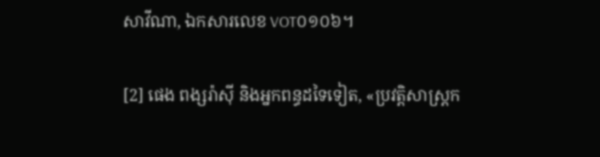សាវីណា, ឯកសារលេខ VOT០១០៦។

[2] ផេង ពង្សរ៉ាស៊ី និងអ្នកពន្ធដទៃទៀត, «ប្រវត្តិសាស្ត្រក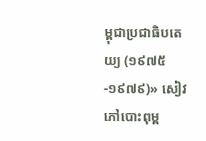ម្ពុជាប្រជាធិបតេយ្យ (១៩៧៥-១៩៧៩)» សៀវភៅបោះពុម្ព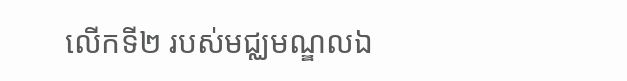លើកទី២ របស់មជ្ឈមណ្ឌលឯ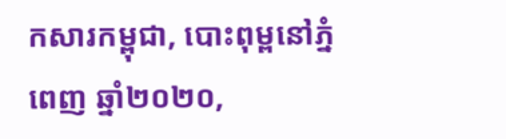កសារកម្ពុជា, បោះពុម្ពនៅភ្នំពេញ ឆ្នាំ២០២០,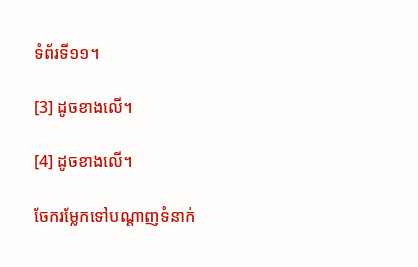ទំព័រទី១១។

[3] ដូចខាងលើ។

[4] ដូចខាងលើ។

ចែករម្លែកទៅបណ្តាញទំនាក់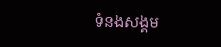ទំនងសង្គម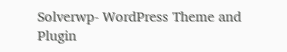Solverwp- WordPress Theme and Plugin